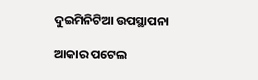ଦୁଇମିନିଟିଆ ଉପସ୍ଥାପନା

ଆକାର ପଟେଲ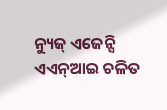ନ୍ୟୁଜ୍‌ ଏଜେନ୍ସି ଏଏନ୍‌ଆଇ ଚଳିତ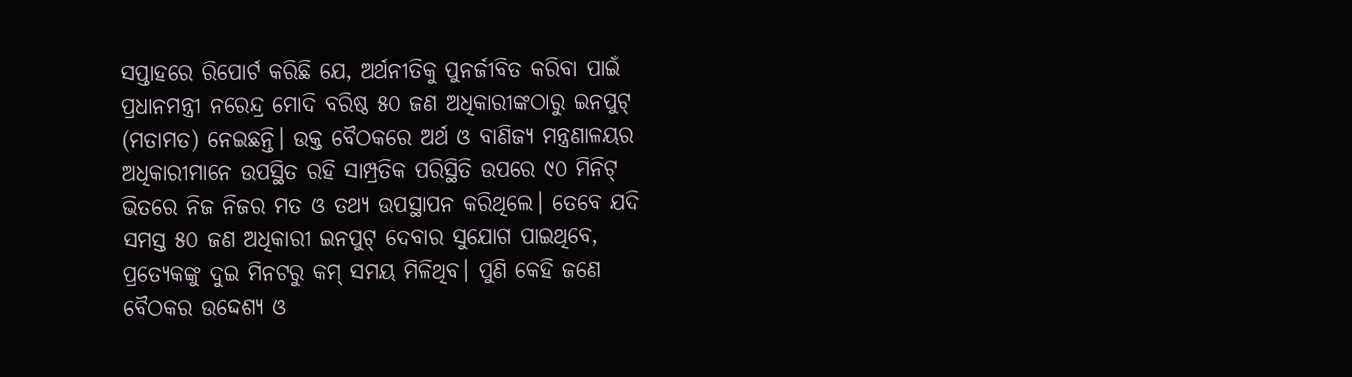ସପ୍ତାହରେ ରିପୋର୍ଟ କରିଛି ଯେ, ଅର୍ଥନୀତିକୁ ପୁନର୍ଜୀବିତ କରିବା ପାଇଁ ପ୍ରଧାନମନ୍ତ୍ରୀ ନରେନ୍ଦ୍ର ମୋଦି ବରିଷ୍ଠ ୫୦ ଜଣ ଅଧିକାରୀଙ୍କଠାରୁ ଇନପୁଟ୍‌ (ମତାମତ) ନେଇଛନ୍ତି। ଉକ୍ତ ବୈଠକରେ ଅର୍ଥ ଓ ବାଣିଜ୍ୟ ମନ୍ତ୍ରଣାଳୟର ଅଧିକାରୀମାନେ ଉପସ୍ଥିତ ରହି ସାମ୍ପ୍ରତିକ ପରିସ୍ଥିତି ଉପରେ ୯୦ ମିନିଟ୍‌ ଭିତରେ ନିଜ ନିଜର ମତ ଓ ତଥ୍ୟ ଉପସ୍ଥାପନ କରିଥିଲେ। ତେବେ ଯଦି ସମସ୍ତ ୫୦ ଜଣ ଅଧିକାରୀ ଇନପୁଟ୍‌ ଦେବାର ସୁଯୋଗ ପାଇଥିବେ, ପ୍ରତ୍ୟେକଙ୍କୁ ଦୁଇ ମିନଟରୁ କମ୍‌ ସମୟ ମିଳିଥିବ। ପୁଣି କେହି ଜଣେ ବୈଠକର ଉଦ୍ଦେଶ୍ୟ ଓ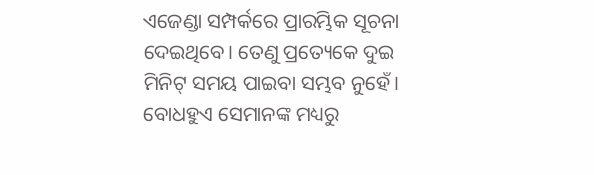ଏଜେଣ୍ଡା ସମ୍ପର୍କରେ ପ୍ରାରମ୍ଭିକ ସୂଚନା ଦେଇଥିବେ। ତେଣୁ ପ୍ରତ୍ୟେକେ ଦୁଇ ମିନିଟ୍‌ ସମୟ ପାଇବା ସମ୍ଭବ ନୁହେଁ। ବୋଧହୁଏ ସେମାନଙ୍କ ମଧ୍ୟରୁ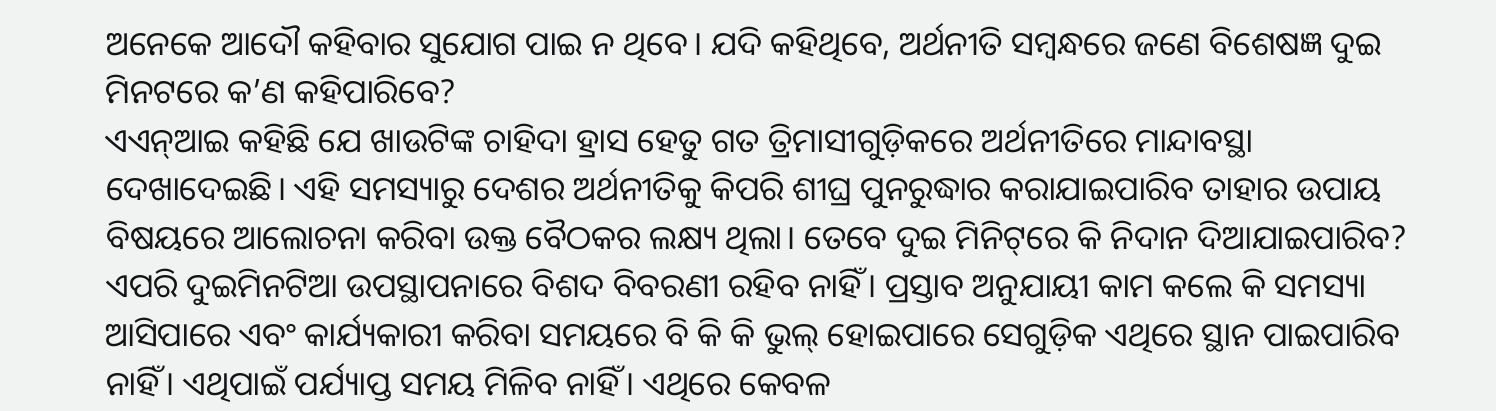ଅନେକେ ଆଦୌ କହିବାର ସୁଯୋଗ ପାଇ ନ ଥିବେ। ଯଦି କହିଥିବେ, ଅର୍ଥନୀତି ସମ୍ବନ୍ଧରେ ଜଣେ ବିଶେଷଜ୍ଞ ଦୁଇ ମିନଟରେ କ’ଣ କହିପାରିବେ?
ଏଏନ୍‌ଆଇ କହିଛି ଯେ ଖାଉଟିଙ୍କ ଚାହିଦା ହ୍ରାସ ହେତୁ ଗତ ତ୍ରିମାସୀଗୁଡ଼ିକରେ ଅର୍ଥନୀତିରେ ମାନ୍ଦାବସ୍ଥା ଦେଖାଦେଇଛି। ଏହି ସମସ୍ୟାରୁ ଦେଶର ଅର୍ଥନୀତିକୁ କିପରି ଶୀଘ୍ର ପୁନରୁଦ୍ଧାର କରାଯାଇପାରିବ ତାହାର ଉପାୟ ବିଷୟରେ ଆଲୋଚନା କରିବା ଉକ୍ତ ବୈଠକର ଲକ୍ଷ୍ୟ ଥିଲା। ତେବେ ଦୁଇ ମିନିଟ୍‌ରେ କି ନିଦାନ ଦିଆଯାଇପାରିବ?
ଏପରି ଦୁଇମିନଟିଆ ଉପସ୍ଥାପନାରେ ବିଶଦ ବିବରଣୀ ରହିବ ନାହିଁ। ପ୍ରସ୍ତାବ ଅନୁଯାୟୀ କାମ କଲେ କି ସମସ୍ୟା ଆସିପାରେ ଏବଂ କାର୍ଯ୍ୟକାରୀ କରିବା ସମୟରେ ବି କି କି ଭୁଲ୍‌ ହୋଇପାରେ ସେଗୁଡ଼ିକ ଏଥିରେ ସ୍ଥାନ ପାଇପାରିବ ନାହିଁ। ଏଥିପାଇଁ ପର୍ଯ୍ୟାପ୍ତ ସମୟ ମିଳିବ ନାହିଁ। ଏଥିରେ କେବଳ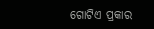ଗୋଟିଏ ପ୍ରକାର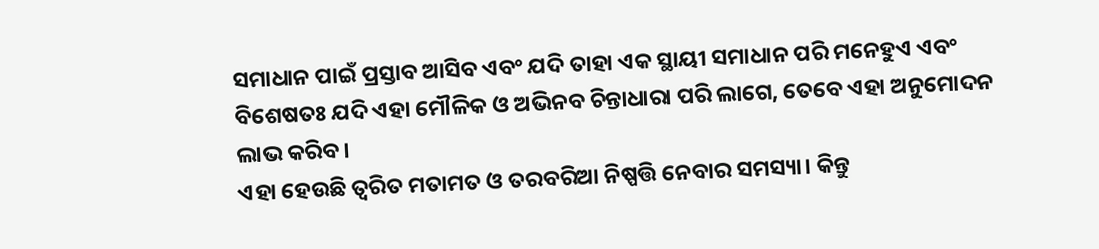ସମାଧାନ ପାଇଁ ପ୍ରସ୍ତାବ ଆସିବ ଏବଂ ଯଦି ତାହା ଏକ ସ୍ଥାୟୀ ସମାଧାନ ପରି ମନେହୁଏ ଏବଂ ବିଶେଷତଃ ଯଦି ଏହା ମୌଳିକ ଓ ଅଭିନବ ଚିନ୍ତାଧାରା ପରି ଲାଗେ, ତେବେ ଏହା ଅନୁମୋଦନ ଲାଭ କରିବ।
ଏହା ହେଉଛି ତ୍ୱରିତ ମତାମତ ଓ ତରବରିଆ ନିଷ୍ପତ୍ତି ନେବାର ସମସ୍ୟା। କିନ୍ତୁ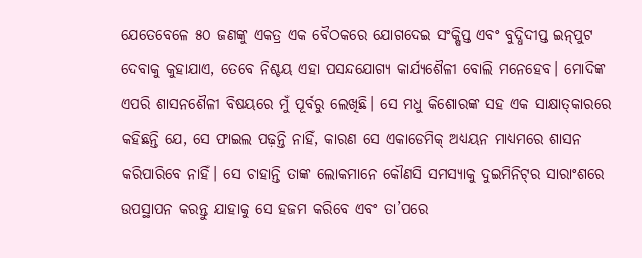ଯେତେବେଳେ ୫୦ ଜଣଙ୍କୁ ଏକତ୍ର ଏକ ବୈଠକରେ ଯୋଗଦେଇ ସଂକ୍ଷିପ୍ତ ଏବଂ ବୁଦ୍ଧିଦୀପ୍ତ ଇନ୍‌ପୁଟ ଦେବାକୁ କୁହାଯାଏ, ତେବେ ନିଶ୍ଚୟ ଏହା ପସନ୍ଦଯୋଗ୍ୟ କାର୍ଯ୍ୟଶୈଳୀ ବୋଲି ମନେହେବ। ମୋଦିଙ୍କ ଏପରି ଶାସନଶୈଳୀ ବିଷୟରେ ମୁଁ ପୂର୍ବରୁ ଲେଖିଛି। ସେ ମଧୁ କିଶୋରଙ୍କ ସହ ଏକ ସାକ୍ଷାତ୍‌କାରରେ କହିଛନ୍ତି ଯେ, ସେ ଫାଇଲ ପଢ଼ନ୍ତି ନାହିଁ, କାରଣ ସେ ଏକାଡେମିକ୍‌ ଅଧ୍ୟୟନ ମାଧ୍ୟମରେ ଶାସନ କରିପାରିବେ ନାହିଁ। ସେ ଚାହାନ୍ତି ତାଙ୍କ ଲୋକମାନେ କୌଣସି ସମସ୍ୟାକୁ ଦୁଇମିନିଟ୍‌ର ସାରାଂଶରେ ଉପସ୍ଥାପନ କରନ୍ତୁ ଯାହାକୁ ସେ ହଜମ କରିବେ ଏବଂ ତା’ପରେ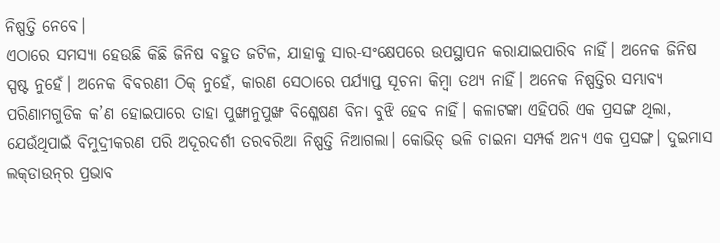ନିଷ୍ପତ୍ତି ନେବେ।
ଏଠାରେ ସମସ୍ୟା ହେଉଛି କିଛି ଜିନିଷ ବହୁତ ଜଟିଳ, ଯାହାକୁ ସାର-ସଂକ୍ଷେପରେ ଉପସ୍ଥାପନ କରାଯାଇପାରିବ ନାହିଁ। ଅନେକ ଜିନିଷ ସ୍ପଷ୍ଟ ନୁହେଁ। ଅନେକ ବିବରଣୀ ଠିକ୍‌ ନୁହେଁ, କାରଣ ସେଠାରେ ପର୍ଯ୍ୟାପ୍ତ ସୂଚନା କିମ୍ବା ତଥ୍ୟ ନାହିଁ। ଅନେକ ନିଷ୍ପତ୍ତିର ସମ୍ଭାବ୍ୟ ପରିଣାମଗୁଡିକ କ’ଣ ହୋଇପାରେ ତାହା ପୁଙ୍ଖାନୁପୁଙ୍ଖ ବିଶ୍ଳେଷଣ ବିନା ବୁଝି ହେବ ନାହିଁ। କଳାଟଙ୍କା ଏହିପରି ଏକ ପ୍ରସଙ୍ଗ ଥିଲା, ଯେଉଁଥିପାଇଁ ବିମୁଦ୍ରୀକରଣ ପରି ଅଦୂରଦର୍ଶୀ ତରବରିଆ ନିଷ୍ପତ୍ତି ନିଆଗଲା। କୋଭିଡ୍‌ ଭଳି ଚାଇନା ସମ୍ପର୍କ ଅନ୍ୟ ଏକ ପ୍ରସଙ୍ଗ। ଦୁଇମାସ ଲକ୍‌ଡାଉନ୍‌ର ପ୍ରଭାବ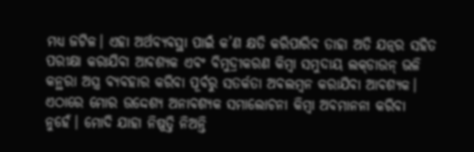ମଧ୍ୟ ଜଟିଳ। ଏହା ଅର୍ଥବ୍ୟବସ୍ଥା ପାଇଁ କ’ଣ କ୍ଷତି କରିପାରିବ ତାହା ଅତି ଯତ୍ନର ସହିତ ପରୀକ୍ଷା କରାଯିବା ଆବଶ୍ୟକ ଏବଂ ବିମୁଦ୍ରୀକରଣ କିମ୍ବା ସମୁଦାୟ ଲକ୍‌ଡାଉନ୍‌ ଭଳି କନ୍ଥରା ଅସ୍ତ୍ର ବ୍ୟବହାର କରିବା ପୂର୍ବରୁ ସତର୍କତା ଅବଲମ୍ବନ କରାଯିବା ଆବଶ୍ୟକ।
ଏଠାରେ ମୋର ଉଦ୍ଦେଶ୍ୟ ଅନାବଶ୍ୟକ ସମାଲୋଚନା କିମ୍ବା ଅବମାନନା କରିବା ନୁହେଁ। ମୋଦି ଯାହା ନିଷ୍ପତ୍ତି ନିଅନ୍ତି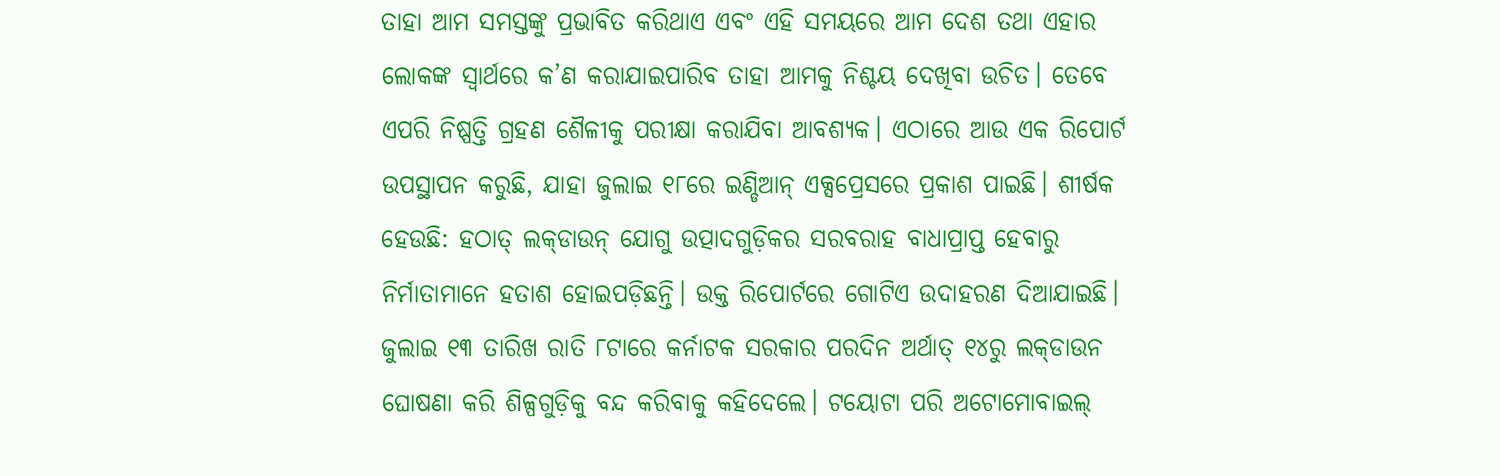ତାହା ଆମ ସମସ୍ତଙ୍କୁ ପ୍ରଭାବିତ କରିଥାଏ ଏବଂ ଏହି ସମୟରେ ଆମ ଦେଶ ତଥା ଏହାର ଲୋକଙ୍କ ସ୍ବାର୍ଥରେ କ’ଣ କରାଯାଇପାରିବ ତାହା ଆମକୁ ନିଶ୍ଚୟ ଦେଖିବା ଉଚିତ। ତେବେ ଏପରି ନିଷ୍ପତ୍ତି ଗ୍ରହଣ ଶୈଳୀକୁ ପରୀକ୍ଷା କରାଯିବା ଆବଶ୍ୟକ। ଏଠାରେ ଆଉ ଏକ ରିପୋର୍ଟ ଉପସ୍ଥାପନ କରୁଛି, ଯାହା ଜୁଲାଇ ୧୮ରେ ଇଣ୍ଡିଆନ୍‌ ଏକ୍ସପ୍ରେସରେ ପ୍ରକାଶ ପାଇଛି। ଶୀର୍ଷକ ହେଉଛି: ହଠାତ୍‌ ଲକ୍‌ଡାଉନ୍‌ ଯୋଗୁ ଉତ୍ପାଦଗୁଡ଼ିକର ସରବରାହ ବାଧାପ୍ରାପ୍ତ ହେବାରୁ ନିର୍ମାତାମାନେ ହତାଶ ହୋଇପଡ଼ିଛନ୍ତି। ଉକ୍ତ ରିପୋର୍ଟରେ ଗୋଟିଏ ଉଦାହରଣ ଦିଆଯାଇଛି। ଜୁଲାଇ ୧୩ ତାରିଖ ରାତି ୮ଟାରେ କର୍ନାଟକ ସରକାର ପରଦିନ ଅର୍ଥାତ୍‌ ୧୪ରୁ ଲକ୍‌ଡାଉନ ଘୋଷଣା କରି ଶିଳ୍ପଗୁଡ଼ିକୁ ବନ୍ଦ କରିବାକୁ କହିଦେଲେ। ଟୟୋଟା ପରି ଅଟୋମୋବାଇଲ୍‌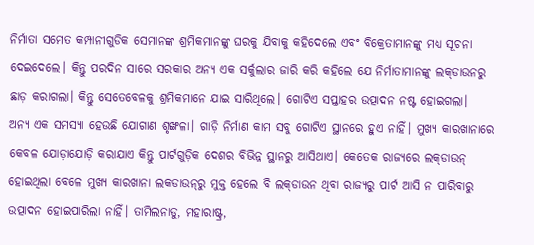ନିର୍ମାତା ସମେତ କମ୍ପାନୀଗୁଡିକ ସେମାନଙ୍କ ଶ୍ରମିକମାନଙ୍କୁ ଘରକୁ ଯିବାକୁ କହିଦେଲେ ଏବଂ ବିକ୍ରେତାମାନଙ୍କୁ ମଧ୍ୟ ସୂଚନା ଦେଇଦେଲେ। କିନ୍ତୁ ପରଦିନ ସାରେ ସରକାର ଅନ୍ୟ ଏକ ସର୍କୁଲାର ଜାରି କରି କହିଲେ ଯେ ନିର୍ମାତାମାନଙ୍କୁ ଲକ୍‌ଡାଉନରୁ ଛାଡ଼ କରାଗଲା। କିନ୍ତୁ ସେତେବେଳକୁ ଶ୍ରମିକମାନେ ଯାଇ ସାରିଥିଲେ। ଗୋଟିଏ ସପ୍ତାହର ଉତ୍ପାଦନ ନଷ୍ଟ ହୋଇଗଲା।
ଅନ୍ୟ ଏକ ସମସ୍ୟା ହେଉଛି ଯୋଗାଣ ଶୃଙ୍ଖଳା। ଗାଡ଼ି ନିର୍ମାଣ କାମ ସବୁ ଗୋଟିଏ ସ୍ଥାନରେ ହୁଏ ନାହିଁ। ମୁଖ୍ୟ କାରଖାନାରେ କେବଳ ଯୋଡ଼ାଯୋଡ଼ି କରାଯାଏ କିନ୍ତୁ ପାର୍ଟଗୁଡ଼ିକ ଦେଶର ବିଭିନ୍ନ ସ୍ଥାନରୁ ଆସିଥାଏ। କେତେକ ରାଜ୍ୟରେ ଲକ୍‌ଡାଉନ୍‌ ହୋଇଥିଲା ବେଳେ ମୁଖ୍ୟ କାରଖାନା ଲକଡାଉନ୍‌ରୁ ମୁକ୍ତ ହେଲେ ବି ଲକ୍‌ଡାଉନ ଥିବା ରାଜ୍ୟରୁ ପାର୍ଟ ଆସି ନ ପାରିବାରୁ ଉତ୍ପାଦନ ହୋଇପାରିଲା ନାହିଁ। ତାମିଲନାଡୁ, ମହାରାଷ୍ଟ୍ର,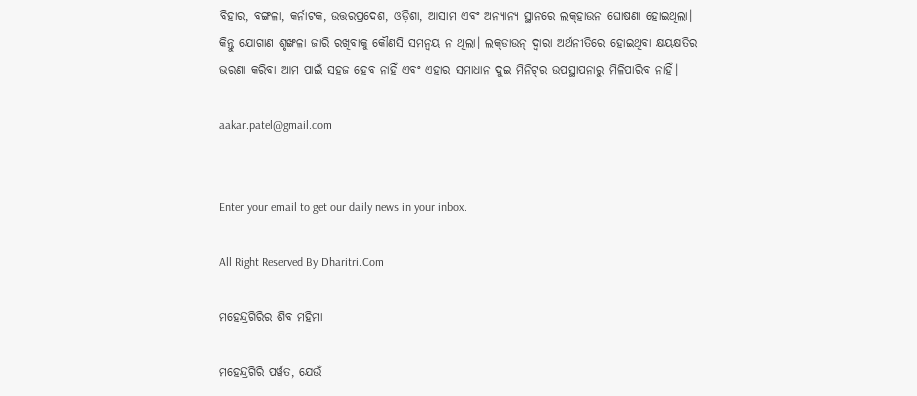ବିହାର, ବଙ୍ଗଳା, କର୍ନାଟକ, ଉତ୍ତରପ୍ରଦେଶ, ଓଡ଼ିଶା, ଆସାମ ଏବଂ ଅନ୍ୟାନ୍ୟ ସ୍ଥାନରେ ଲକ୍‌ହାଉନ ଘୋଷଣା ହୋଇଥିଲା। କିନ୍ତୁ ଯୋଗାଣ ଶୃଙ୍ଖଳା ଜାରି ରଖିବାକୁ କୌଣସି ସମନ୍ବୟ ନ ଥିଲା। ଲକ୍‌ଡାଉନ୍‌ ଦ୍ୱାରା ଅର୍ଥନୀତିରେ ହୋଇଥିବା କ୍ଷୟକ୍ଷତିର ଭରଣା କରିବା ଆମ ପାଇଁ ସହଜ ହେବ ନାହିଁ ଏବଂ ଏହାର ସମାଧାନ ଦୁଇ ମିନିଟ୍‌ର ଉପସ୍ଥାପନାରୁ ମିଳିପାରିବ ନାହିଁ।

aakar.patel@gmail.com


Enter your email to get our daily news in your inbox.

All Right Reserved By Dharitri.Com

ମହେନ୍ଦ୍ରଗିରିର ଶିବ ମହିମା

ମହେନ୍ଦ୍ରଗିରି ପର୍ୱତ, ଯେଉଁ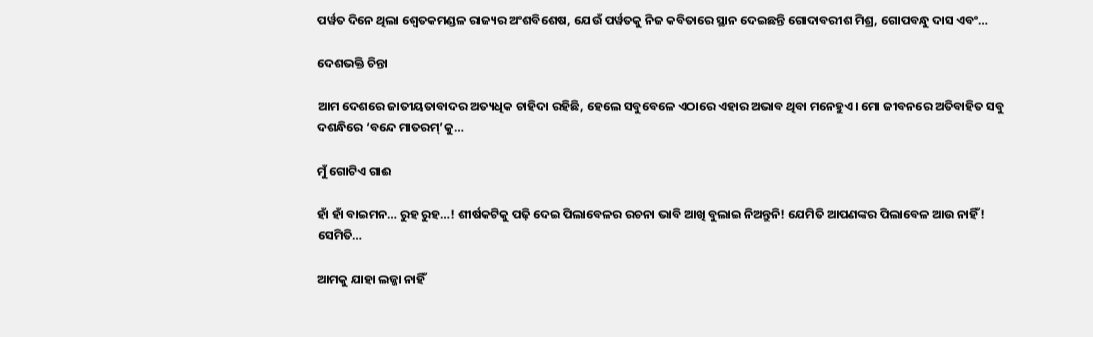ପର୍ୱତ ଦିନେ ଥିଲା ଶ୍ୱେତକମଣ୍ଡଳ ରାଜ୍ୟର ଅଂଶବିଶେଷ, ଯେଉଁ ପର୍ୱତକୁ ନିଜ କବିତାରେ ସ୍ଥାନ ଦେଇଛନ୍ତି ଗୋଦାବରୀଶ ମିଶ୍ର, ଗୋପବନ୍ଧୁ ଦାସ ଏବଂ…

ଦେଶଭକ୍ତି ଚିନ୍ତା

ଆମ ଦେଶରେ ଜାତୀୟତାବାଦର ଅତ୍ୟଧିକ ଚାହିଦା ରହିଛି, ହେଲେ ସବୁବେଳେ ଏଠାରେ ଏହାର ଅଭାବ ଥିବା ମନେହୁଏ। ମୋ ଜୀବନରେ ଅତିବାହିତ ସବୁ ଦଶନ୍ଧିରେ ‘ବନ୍ଦେ ମାତରମ୍‌’କୁ…

ମୁଁ ଗୋଟିଏ ଗାଈ

ହାଁ ହାଁ ବାଇମନ… ରୁହ ରୁହ…! ଶୀର୍ଷକଟିକୁ ପଢ଼ି ଦେଇ ପିଲାବେଳର ରଚନା ଭାବି ଆଖି ବୁଲାଇ ନିଅନ୍ତୁନି! ଯେମିତି ଆପଣଙ୍କର ପିଲାବେଳ ଆଉ ନାହିଁ! ସେମିତି…

ଆମକୁ ଯାହା ଲଜ୍ଜା ନାହିଁ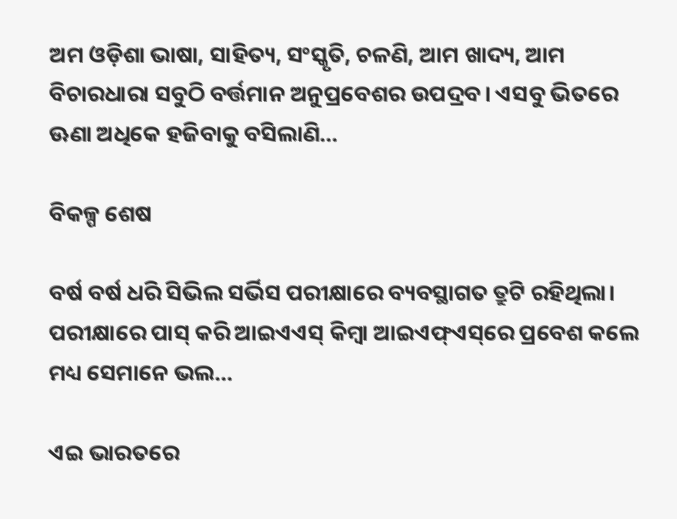ଅମ ଓଡ଼ିଶା ଭାଷା, ସାହିତ୍ୟ, ସଂସ୍କୃତି, ଚଳଣି, ଆମ ଖାଦ୍ୟ, ଆମ ବିଚାରଧାରା ସବୁଠି ବର୍ତ୍ତମାନ ଅନୁପ୍ରବେଶର ଉପଦ୍ରବ। ଏସବୁ ଭିତରେ ଊଣା ଅଧିକେ ହଜିବାକୁ ବସିଲାଣି…

ବିକଳ୍ପ ଶେଷ

ବର୍ଷ ବର୍ଷ ଧରି ସିଭିଲ ସର୍ଭିସ ପରୀକ୍ଷାରେ ବ୍ୟବସ୍ଥାଗତ ତ୍ରୁଟି ରହିଥିଲା। ପରୀକ୍ଷାରେ ପାସ୍‌ କରି ଆଇଏଏସ୍‌ କିମ୍ବା ଆଇଏଫ୍‌ଏସ୍‌ରେ ପ୍ରବେଶ କଲେ ମଧ୍ୟ ସେମାନେ ଭଲ…

ଏଇ ଭାରତରେ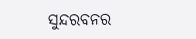ସୁନ୍ଦରବନର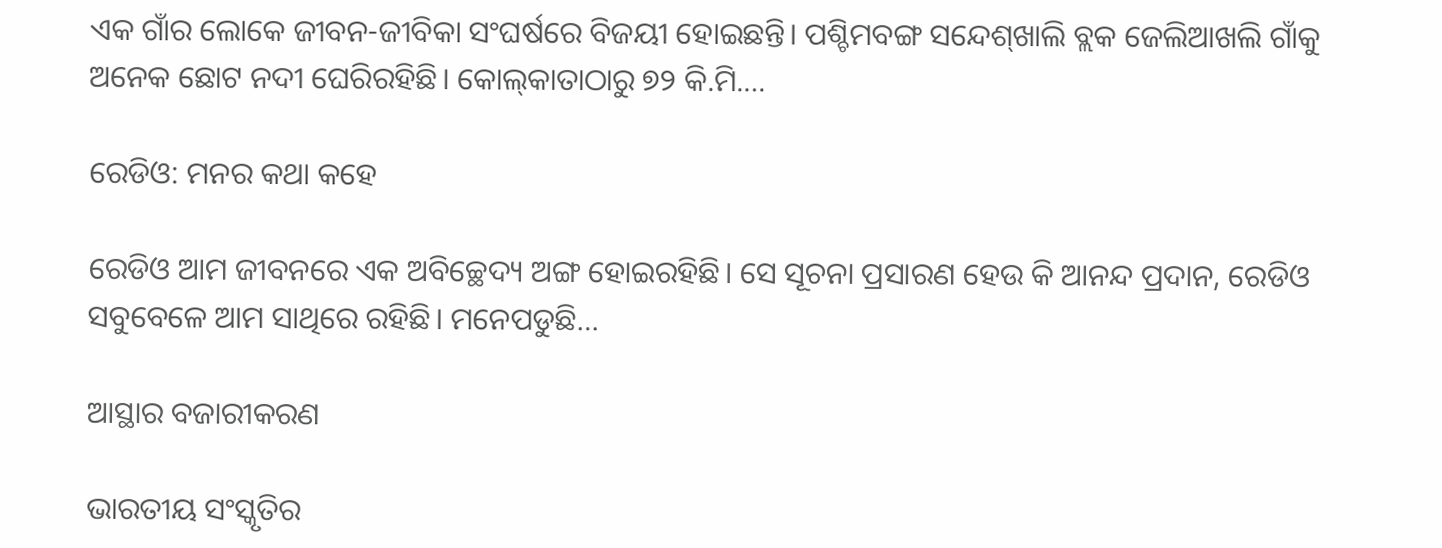ଏକ ଗାଁର ଲୋକେ ଜୀବନ-ଜୀବିକା ସଂଘର୍ଷରେ ବିଜୟୀ ହୋଇଛନ୍ତି। ପଶ୍ଚିମବଙ୍ଗ ସନ୍ଦେଶ୍‌ଖାଲି ବ୍ଲକ ଜେଲିଆଖଲି ଗାଁକୁ ଅନେକ ଛୋଟ ନଦୀ ଘେରିରହିଛି। କୋଲ୍‌କାତାଠାରୁ ୭୨ କି.ମି.…

ରେଡିଓ: ମନର କଥା କହେ

ରେଡିଓ ଆମ ଜୀବନରେ ଏକ ଅବିଚ୍ଛେଦ୍ୟ ଅଙ୍ଗ ହୋଇରହିଛି। ସେ ସୂଚନା ପ୍ରସାରଣ ହେଉ କି ଆନନ୍ଦ ପ୍ରଦାନ, ରେଡିଓ ସବୁବେଳେ ଆମ ସାଥିରେ ରହିଛି। ମନେପଡୁଛି…

ଆସ୍ଥାର ବଜାରୀକରଣ

ଭାରତୀୟ ସଂସ୍କୃତିର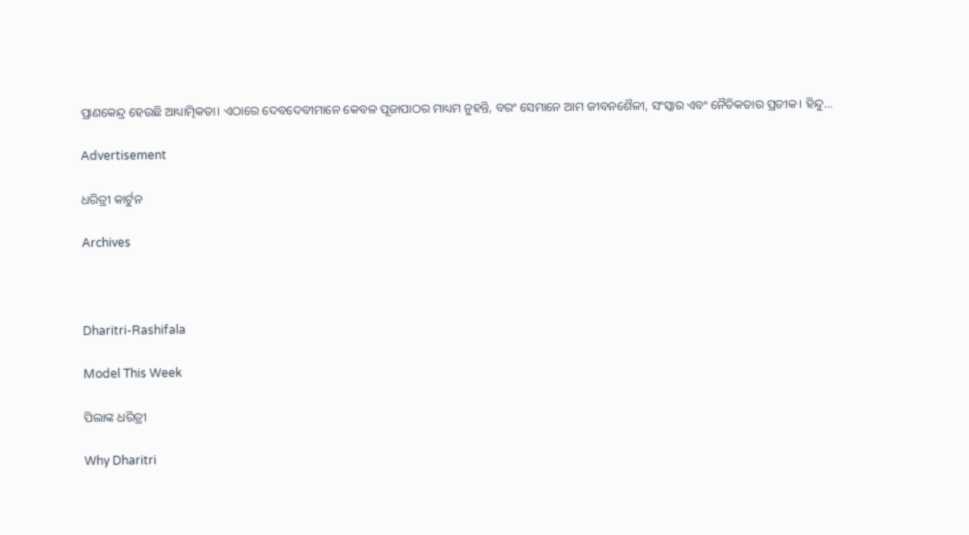ପ୍ରାଣକେନ୍ଦ୍ର ହେଉଛି ଆଧ୍ୟାତ୍ମିକତା। ଏଠାରେ ଦେବଦେବୀମାନେ କେବଳ ପୂଜାପାଠର ମାଧ୍ୟମ ନୁହନ୍ତି, ବରଂ ସେମାନେ ଆମ ଜୀବନଶୈଳୀ, ସଂସ୍କାର ଏବଂ ନୈତିକତାର ପ୍ରତୀକ। ହିନ୍ଦୁ…

Advertisement

ଧରିତ୍ରୀ କାର୍ଟୁନ

Archives



Dharitri-Rashifala

Model This Week

ପିଲାଙ୍କ ଧରିତ୍ରୀ

Why Dharitri